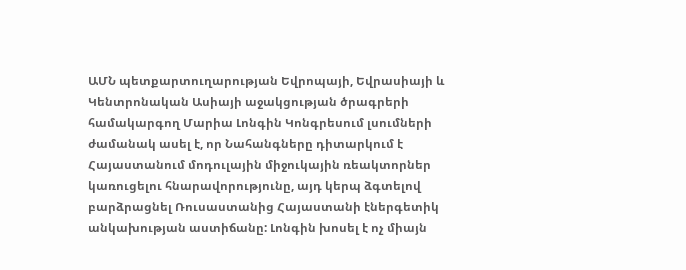ԱՄՆ պետքարտուղարության Եվրոպայի, Եվրասիայի և Կենտրոնական Ասիայի աջակցության ծրագրերի համակարգող Մարիա Լոնգին Կոնգրեսում լսումների ժամանակ ասել է, որ Նահանգները դիտարկում է Հայաստանում մոդուլային միջուկային ռեակտորներ կառուցելու հնարավորությունը, այդ կերպ ձգտելով բարձրացնել Ռուսաստանից Հայաստանի էներգետիկ անկախության աստիճանը: Լոնգին խոսել է ոչ միայն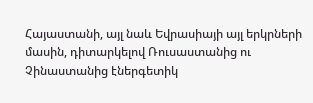Հայաստանի, այլ նաև Եվրասիայի այլ երկրների մասին, դիտարկելով Ռուսաստանից ու Չինաստանից էներգետիկ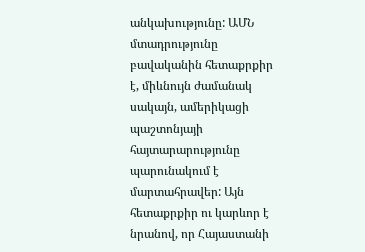անկախությունը: ԱՄՆ մտադրությունը բավականին հետաքրքիր է, միևնույն ժամանակ սակայն, ամերիկացի պաշտոնյայի հայտարարությունը պարունակում է մարտահրավեր: Այն հետաքրքիր ու կարևոր է նրանով, որ Հայաստանի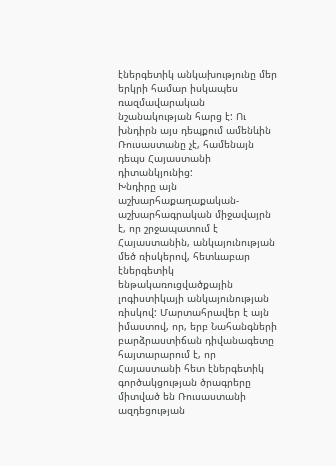էներգետիկ անկախությունը մեր երկրի համար իսկապես ռազմավարական նշանակության հարց է: Ու խնդիրն այս դեպքում ամենևին Ռուսաստանը չէ, համենայն դեպս Հայաստանի դիտանկյունից:
Խնդիրը այն աշխարհաքաղաքական-աշխարհագրական միջավայրն է, որ շրջապատում է Հայաստանին, անկայունության մեծ ռիսկերով, հետևաբար էներգետիկ ենթակառուցվածքային լոգիստիկայի անկայունության ռիսկով: Մարտահրավեր է այն իմաստով, որ, երբ Նահանգների բարձրաստիճան դիվանագետը հայտարարում է, որ Հայաստանի հետ էներգետիկ գործակցության ծրագրերը միտված են Ռուսաստանի ազդեցության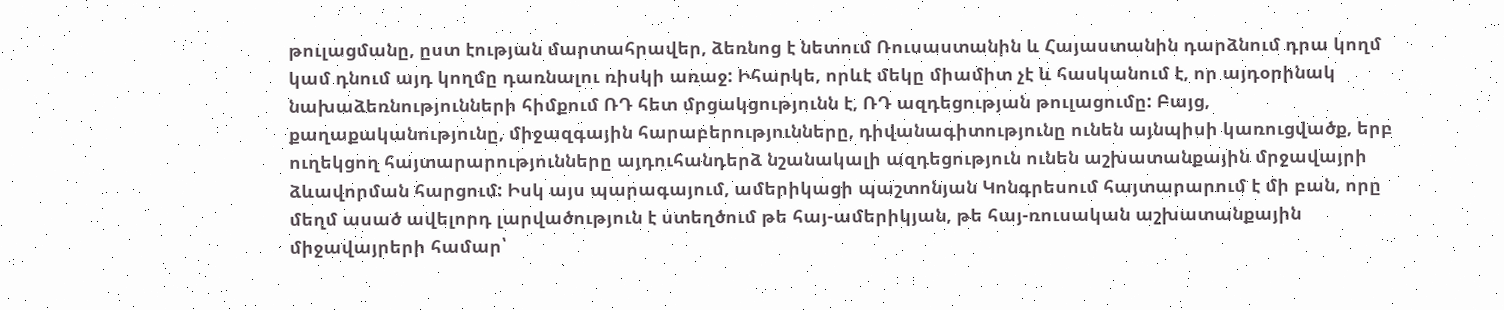թուլացմանը, ըստ էության մարտահրավեր, ձեռնոց է նետում Ռուսաստանին և Հայաստանին դարձնում դրա կողմ կամ դնում այդ կողմը դառնալու ռիսկի առաջ: Իհարկե, որևէ մեկը միամիտ չէ և հասկանում է, որ այդօրինակ նախաձեռնությունների հիմքում ՌԴ հետ մրցակցությունն է, ՌԴ ազդեցության թուլացումը: Բայց, քաղաքականությունը, միջազգային հարաբերությունները, դիվանագիտությունը ունեն այնպիսի կառուցվածք, երբ ուղեկցող հայտարարությունները այդուհանդերձ նշանակալի ազդեցություն ունեն աշխատանքային մրջավայրի ձևավորման հարցում: Իսկ այս պարագայում, ամերիկացի պաշտոնյան Կոնգրեսում հայտարարում է մի բան, որը մեղմ ասած ավելորդ լարվածություն է ստեղծում թե հայ-ամերիկյան, թե հայ-ռուսական աշխատանքային միջավայրերի համար՝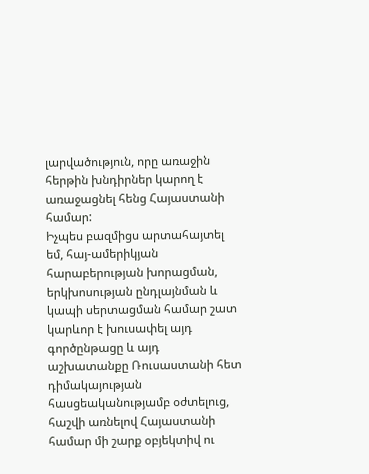լարվածություն, որը առաջին հերթին խնդիրներ կարող է առաջացնել հենց Հայաստանի համար:
Իչպես բազմիցս արտահայտել եմ, հայ-ամերիկյան հարաբերության խորացման, երկխոսության ընդլայնման և կապի սերտացման համար շատ կարևոր է խուսափել այդ գործընթացը և այդ աշխատանքը Ռուսաստանի հետ դիմակայության հասցեականությամբ օժտելուց, հաշվի առնելով Հայաստանի համար մի շարք օբյեկտիվ ու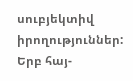սուբյեկտիվ իրողություններ: Երբ հայ-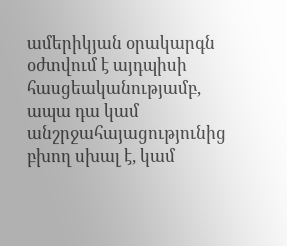ամերիկյան օրակարգն օժտվում է այդպիսի հասցեականությամբ, ապա դա կամ անշրջահայացությունից բխող սխալ է, կամ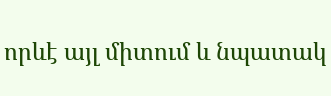որևէ այլ միտում և նպատակ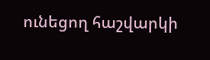ունեցող հաշվարկի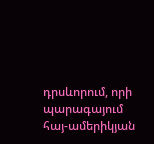դրսևորում, որի պարագայում հայ-ամերիկյան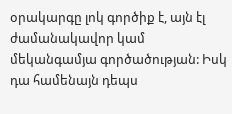օրակարգը լոկ գործիք է, այն էլ ժամանակավոր կամ մեկանգամյա գործածության: Իսկ դա համենայն դեպս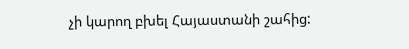չի կարող բխել Հայաստանի շահից: